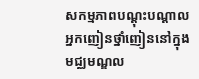សកម្មភាពបណ្ដុះបណ្ដាលអ្នកញៀនថ្នាំញៀននៅក្នុងមជ្ឈមណ្ឌល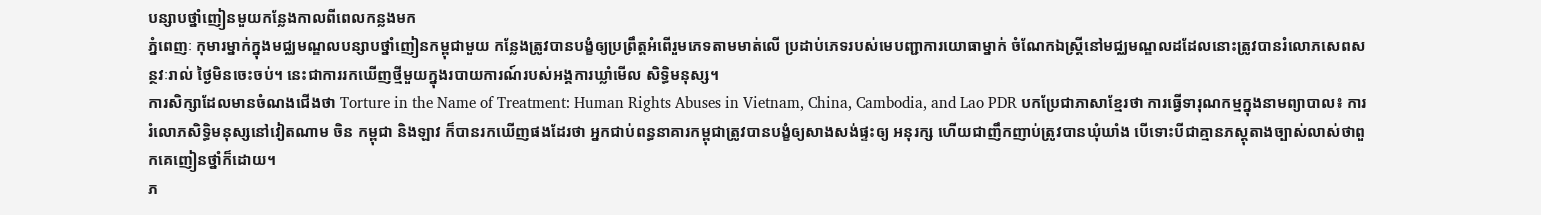បន្សាបថ្នាំញៀនមួយកន្លែងកាលពីពេលកន្លងមក
ភ្នំពេញៈ កុមារម្នាក់ក្នុងមជ្ឈមណ្ឌលបន្សាបថ្នាំញៀនកម្ពុជាមួយ កន្លែងត្រូវបានបង្ខំឲ្យប្រព្រឹត្តអំពើរួមភេទតាមមាត់លើ ប្រដាប់ភេទរបស់មេបញ្ជាការយោធាម្នាក់ ចំណែកឯស្រ្តីនៅមជ្ឈមណ្ឌលដដែលនោះត្រូវបានរំលោភសេពសន្ថវៈរាល់ ថ្ងៃមិនចេះចប់។ នេះជាការរកឃើញថ្មីមួយក្នុងរបាយការណ៍របស់អង្គការឃ្លាំមើល សិទិ្ធមនុស្ស។
ការសិក្សាដែលមានចំណងជើងថា Torture in the Name of Treatment: Human Rights Abuses in Vietnam, China, Cambodia, and Lao PDR បកប្រែជាភាសាខ្មែរថា ការធ្វើទារុណកម្មក្នុងនាមព្យាបាល៖ ការរំលោភសិទិ្ធមនុស្សនៅវៀតណាម ចិន កម្ពុជា និងឡាវ ក៏បានរកឃើញផងដែរថា អ្នកជាប់ពន្ធនាគារកម្ពុជាត្រូវបានបង្ខំឲ្យសាងសង់ផ្ទះឲ្យ អនុរក្ស ហើយជាញឹកញាប់ត្រូវបានឃុំឃាំង បើទោះបីជាគ្មានភស្តុតាងច្បាស់លាស់ថាពួកគេញៀនថ្នាំក៏ដោយ។
ភ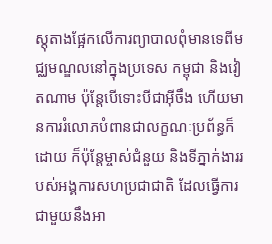ស្តុតាងផ្អែកលើការព្យាបាលពុំមានទេពីមជ្ឈមណ្ឌលនៅក្នុងប្រទេស កម្ពុជា និងវៀតណាម ប៉ុន្តែបើទោះបីជាអ៊ីចឹង ហើយមានការរំលោភបំពានជាលក្ខណៈប្រព័ន្ធក៏ដោយ ក៏ប៉ុន្តែម្ចាស់ជំនួយ និងទីភ្នាក់ងាររបស់អង្គការសហប្រជាជាតិ ដែលធ្វើការជាមួយនឹងអា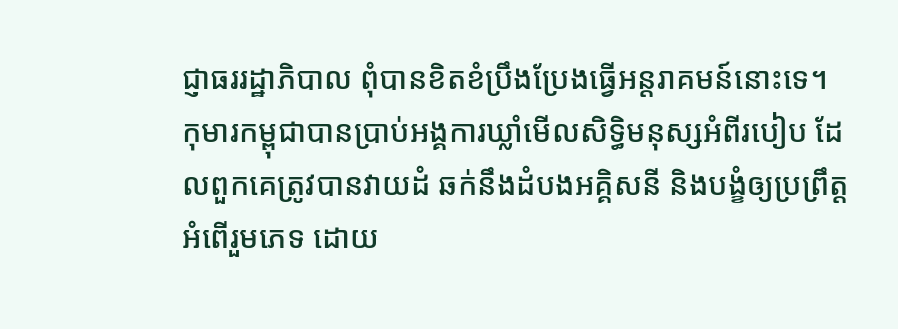ជ្ញាធររដ្ឋាភិបាល ពុំបានខិតខំប្រឹងប្រែងធ្វើអន្តរាគមន៍នោះទេ។
កុមារកម្ពុជាបានប្រាប់អង្គការឃ្លាំមើលសិទិ្ធមនុស្សអំពីរបៀប ដែលពួកគេត្រូវបានវាយដំ ឆក់នឹងដំបងអគ្គិសនី និងបង្ខំឲ្យប្រព្រឹត្តអំពើរួមភេទ ដោយ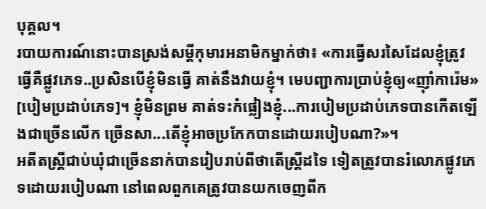បុគ្គល។
របាយការណ៍នោះបានស្រង់សម្តីកុមារអនាមិកម្នាក់ថា៖ «ការធ្វើសរសៃដែលខ្ញុំត្រូវធ្វើគឺផ្លូវភេទ..ប្រសិនបើខ្ញុំមិនធ្វើ គាត់នឹងវាយខ្ញុំ។ មេបញ្ជាការប្រាប់ខ្ញុំឲ្យ«ញ៉ាំការ៉េម» [បៀមប្រដាប់ភេទ]។ ខ្ញុំមិនព្រម គាត់ទះកំផ្លៀងខ្ញុំ...ការបៀមប្រដាប់ភេទបានកើតឡើងជាច្រើនលើក ច្រើនសា...តើខ្ញុំអាចប្រកែកបានដោយរបៀបណា?»។
អតីតស្រ្តីជាប់ឃុំជាច្រើននាក់បានរៀបរាប់ពីថាតើស្រ្តីដទៃ ទៀតត្រូវបានរំលោភផ្លូវភេទដោយរបៀបណា នៅពេលពួកគេត្រូវបានយកចេញពីក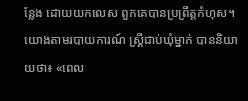ន្លែង ដោយយកលេស ពួកគេបានប្រព្រឹត្តកំហុស។
យោងតាមរបាយការណ៍ ស្រ្តីជាប់ឃុំម្នាក់ បាននិយាយថា៖ «ពេល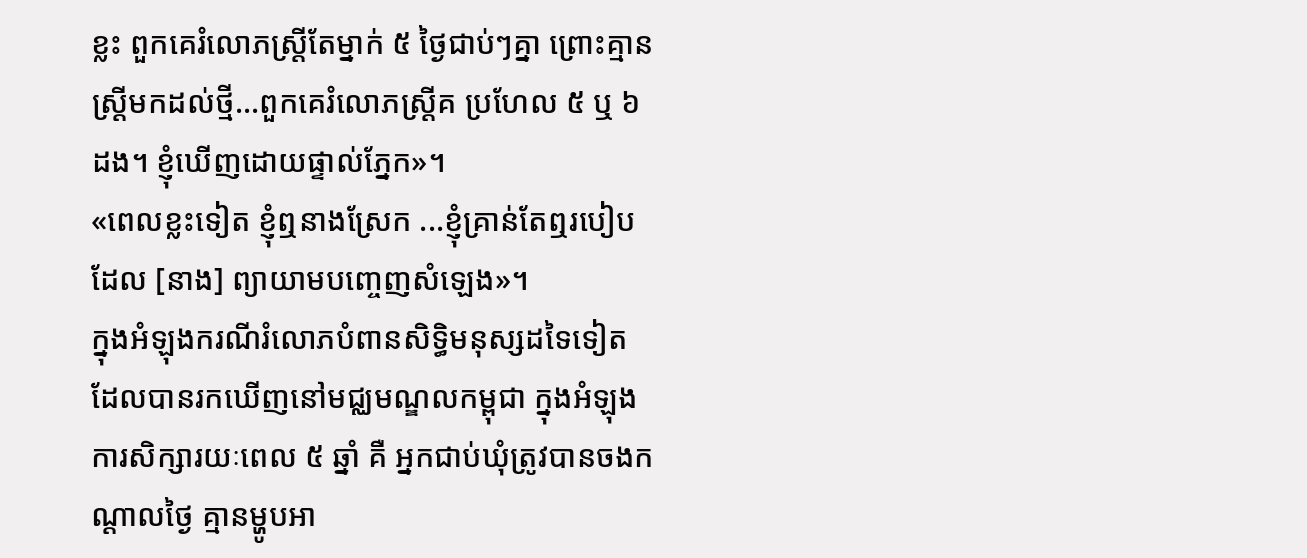ខ្លះ ពួកគេរំលោភស្រ្តីតែម្នាក់ ៥ ថ្ងៃជាប់ៗគ្នា ព្រោះគ្មានស្រ្តីមកដល់ថ្មី...ពួកគេរំលោភស្រ្តីគ ប្រហែល ៥ ឬ ៦ ដង។ ខ្ញុំឃើញដោយផ្ទាល់ភ្នែក»។
«ពេលខ្លះទៀត ខ្ញុំឮនាងស្រែក ...ខ្ញុំគ្រាន់តែឮរបៀបដែល [នាង] ព្យាយាមបញ្ចេញសំឡេង»។
ក្នុងអំឡុងករណីរំលោភបំពានសិទិ្ធមនុស្សដទៃទៀត ដែលបានរកឃើញនៅមជ្ឈមណ្ឌលកម្ពុជា ក្នុងអំឡុងការសិក្សារយៈពេល ៥ ឆ្នាំ គឺ អ្នកជាប់ឃុំត្រូវបានចងកណ្តាលថ្ងៃ គ្មានម្ហូបអា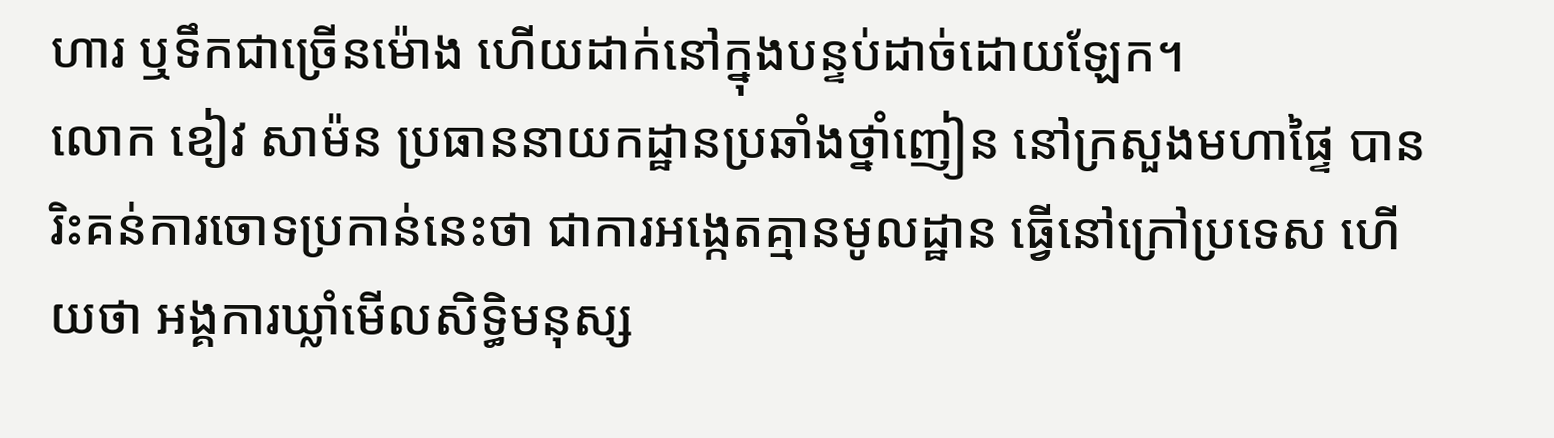ហារ ឬទឹកជាច្រើនម៉ោង ហើយដាក់នៅក្នុងបន្ទប់ដាច់ដោយឡែក។
លោក ខៀវ សាម៉ន ប្រធាននាយកដ្ឋានប្រឆាំងថ្នាំញៀន នៅក្រសួងមហាផ្ទៃ បានរិះគន់ការចោទប្រកាន់នេះថា ជាការអង្កេតគ្មានមូលដ្ឋាន ធ្វើនៅក្រៅប្រទេស ហើយថា អង្គការឃ្លាំមើលសិទិ្ធមនុស្ស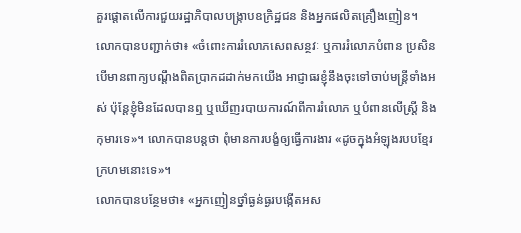គួរផ្តោតលើការជួយរដ្ឋាភិបាលបង្ក្រាបឧក្រិដ្ឋជន និងអ្នកផលិតគ្រឿងញៀន។
លោកបានបញ្ជាក់ថា៖ «ចំពោះការរំលោភសេពសន្ថវៈ ឬការរំលោភបំពាន ប្រសិនបើមានពាក្យបណ្តឹងពិតប្រាកដដាក់មកយើង អាជ្ញាធរខ្ញុំនឹងចុះទៅចាប់មន្រ្តីទាំងអស់ ប៉ុន្តែខ្ញុំមិនដែលបានឮ ឬឃើញរបាយការណ៍ពីការរំលោភ ឬបំពានលើស្រ្តី និងកុមារទេ»។ លោកបានបន្តថា ពុំមានការបង្ខំឲ្យធ្វើការងារ «ដូចក្នុងអំឡុងរបបខ្មែរក្រហមនោះទេ»។
លោកបានបន្ថែមថា៖ «អ្នកញៀនថ្នាំធ្ងន់ធ្ងរបង្កើតអស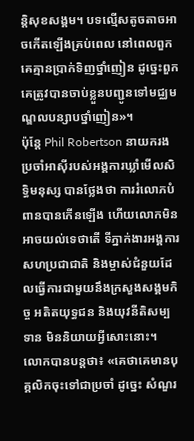ន្តិសុខសង្គម។ បទល្មើសតូចតាចអាចកើតឡើងគ្រប់ពេល នៅពេលពួកគេគ្មានប្រាក់ទិញថ្នាំញៀន ដូច្នេះពួកគេត្រូវបានចាប់ខ្លួនបញ្ជូនទៅមជ្ឈមណ្ឌលបន្សាបថ្នាំញៀន»។
ប៉ុន្តែ Phil Robertson នាយករងប្រចាំអាស៊ីរបស់អង្គការឃ្លាំមើលសិទិ្ធមនុស្ស បានថ្លែងថា ការរំលោភបំពានបានកើនឡើង ហើយលោកមិនអាចយល់ទេថាតើ ទីភ្នាក់ងារអង្គការសហប្រជាជាតិ និងម្ចាស់ជំនួយដែលធ្វើការជាមួយនឹងក្រសួងសង្គមកិច្ច អតិតយុទ្ធជន និងយុវនីតិសម្បទាន មិននិយាយអ្វីសោះនោះ។
លោកបានបន្តថា៖ «គេថាគេមានបុគ្គលិកចុះទៅជាប្រចាំ ដូច្នេះ សំណួរ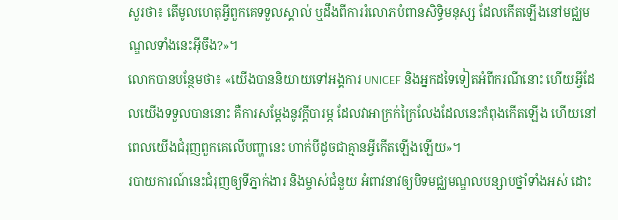សួរថា៖ តើមូលហេតុអ្វីពួកគេទទួលស្គាល់ ឬដឹងពីការរំលោភបំពានសិទិ្ធមនុស្ស ដែលកើតឡើងនៅមជ្ឈមណ្ឌលទាំងនេះអ៊ីចឹង?»។
លោកបានបន្ថែមថា៖ «យើងបាននិយាយទៅអង្គការ UNICEF និងអ្នកដទៃទៀតអំពីករណីនោះ ហើយអ្វីដែលយើងទទួលបាននោះ គឺការសម្តែងនូវក្តីបារម្ភ ដែលវាអាក្រក់ក្រៃលែងដែលនេះកំពុងកើតឡើង ហើយនៅពេលយើងជំរុញពួកគេលើបញ្ហានេះ ហាក់បីដូចជាគ្មានអ្វីកើតឡើងឡើយ»។
របាយការណ៍នេះជំរុញឲ្យទីភ្នាក់ងារ និងម្ចាស់ជំនួយ អំពាវនាវឲ្យបិទមជ្ឈមណ្ឌលបន្សាបថ្នាំទាំងអស់ ដោះ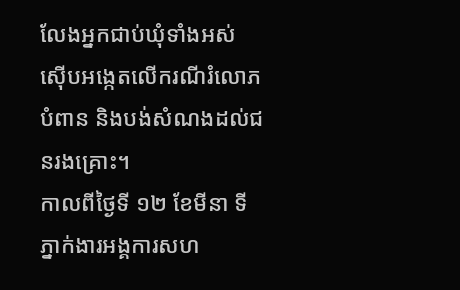លែងអ្នកជាប់ឃុំទាំងអស់ ស៊ើបអង្កេតលើករណីរំលោភបំពាន និងបង់សំណងដល់ជនរងគ្រោះ។
កាលពីថ្ងៃទី ១២ ខែមីនា ទីភ្នាក់ងារអង្គការសហ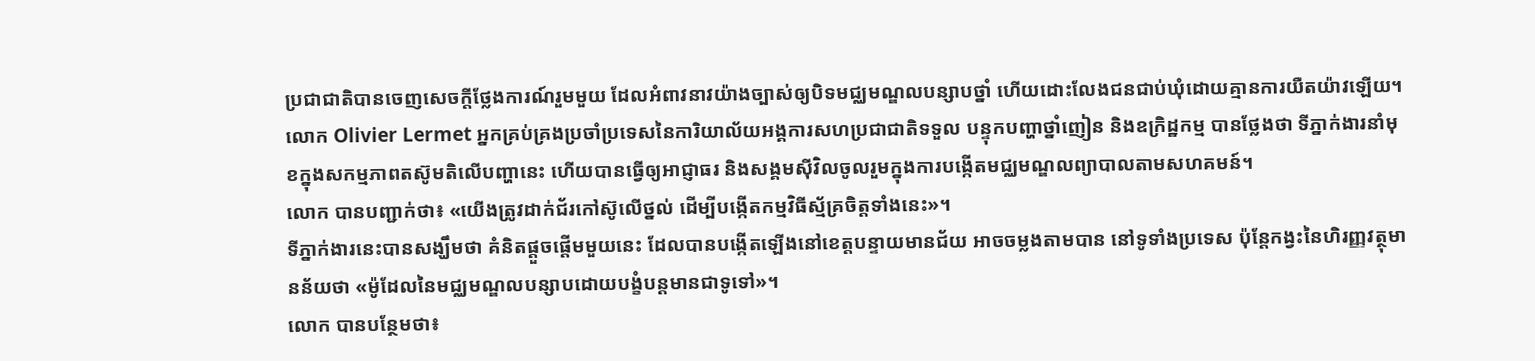ប្រជាជាតិបានចេញសេចក្តីថ្លែងការណ៍រួមមួយ ដែលអំពាវនាវយ៉ាងច្បាស់ឲ្យបិទមជ្ឈមណ្ឌលបន្សាបថ្នាំ ហើយដោះលែងជនជាប់ឃុំដោយគ្មានការយឺតយ៉ាវឡើយ។
លោក Olivier Lermet អ្នកគ្រប់គ្រងប្រចាំប្រទេសនៃការិយាល័យអង្គការសហប្រជាជាតិទទួល បន្ទុកបញ្ហាថ្នាំញៀន និងឧក្រិដ្ឋកម្ម បានថ្លែងថា ទីភ្នាក់ងារនាំមុខក្នុងសកម្មភាពតស៊ូមតិលើបញ្ហានេះ ហើយបានធ្វើឲ្យអាជ្ញាធរ និងសង្គមស៊ីវិលចូលរួមក្នុងការបង្កើតមជ្ឈមណ្ឌលព្យាបាលតាមសហគមន៍។
លោក បានបញ្ជាក់ថា៖ «យើងត្រូវដាក់ជ័រកៅស៊ូលើថ្នល់ ដើម្បីបង្កើតកម្មវិធីស្ម័គ្រចិត្តទាំងនេះ»។
ទីភ្នាក់ងារនេះបានសង្ឃឹមថា គំនិតផ្តួចផ្តើមមួយនេះ ដែលបានបង្កើតឡើងនៅខេត្តបន្ទាយមានជ័យ អាចចម្លងតាមបាន នៅទូទាំងប្រទេស ប៉ុន្តែកង្វះនៃហិរញ្ញវត្ថុមានន័យថា «ម៉ូដែលនៃមជ្ឈមណ្ឌលបន្សាបដោយបង្ខំបន្តមានជាទូទៅ»។
លោក បានបន្ថែមថា៖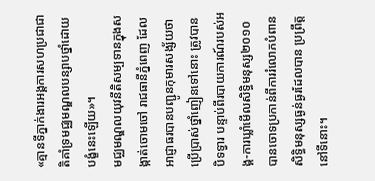«គ្មានទីភ្នាក់ងារអង្គការសហប្រជាជាតិគាំទ្រមជ្ឈមណ្ឌលបន្សាបថ្នាំដោយបង្ខំនេះឡើយ»។
មជ្ឈមណ្ឌលយុវនីតិសម្បទានក្នុងសង្កាត់ចោមចៅ រាជធានីភ្នំពេញ ដែលអាជ្ញាធរបានបញ្ជូនកុមារសង្ស័យថា ប្រើប្រាស់ថ្នាំញៀនទៅនោះ ត្រូវបានបិទទ្វារ បន្ទាប់ពីរបាយការណ៍របស់អង្គ-ការឃ្លាំមើលសិទិ្ធមនុស្ស២០១០ បានចោទប្រកាន់ពីការរំលោភបំពានសិទិ្ធមនុស្សធ្ងន់ធ្ងរដែលបាន ប្រព្រឹត្តនៅទីនោះ។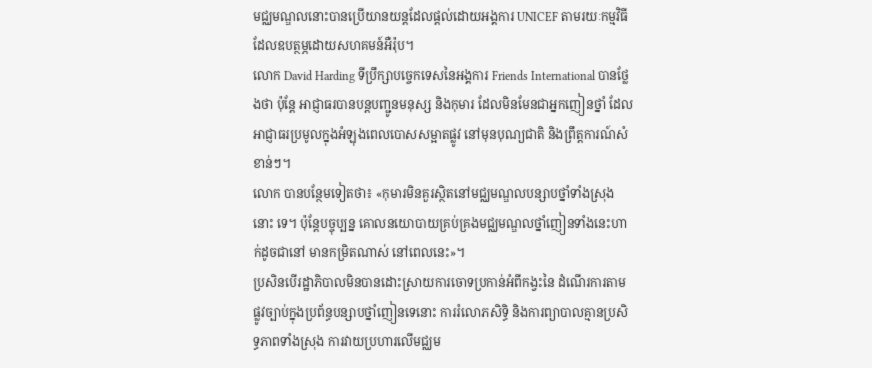មជ្ឈមណ្ឌលនោះបានប្រើយានយន្តដែលផ្តល់ដោយអង្គការ UNICEF តាមរយៈកម្មវិធីដែលឧបត្ថម្ភដោយសហគមន៍អឺរ៉ុប។
លោក David Harding ទីប្រឹក្សាបច្ចេកទេសនៃអង្គការ Friends International បានថ្លែងថា ប៉ុន្តែ អាជ្ញាធរបានបន្តបញ្ជូនមនុស្ស និងកុមារ ដែលមិនមែនជាអ្នកញៀនថ្នាំ ដែលអាជ្ញាធរប្រមូលក្នុងអំឡុងពេលបោសសម្អាតផ្លូវ នៅមុនបុណ្យជាតិ និងព្រឹត្តការណ៍សំខាន់ៗ។
លោក បានបន្ថែមទៀតថា៖ «កុមារមិនគួរស្ថិតនៅមជ្ឈមណ្ឌលបន្សាបថ្នាំទាំងស្រុងនោះ ទេ។ ប៉ុន្តែបច្ចុប្បន្ន គោលនយោបាយគ្រប់គ្រងមជ្ឈមណ្ឌលថ្នាំញៀនទាំងនេះហាក់ដូចជានៅ មានកម្រិតណាស់ នៅពេលនេះ»។
ប្រសិនបើរដ្ឋាភិបាលមិនបានដោះស្រាយការចោទប្រកាន់អំពីកង្វះនៃ ដំណើរការតាមផ្លូវច្បាប់ក្នុងប្រព័ន្ធបន្សាបថ្នាំញៀនទេនោះ ការរំលោភសិទិ្ធ និងការព្យាបាលគ្មានប្រសិទ្ធភាពទាំងស្រុង ការវាយប្រហារលើមជ្ឈម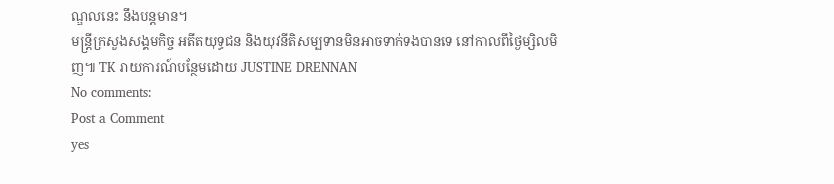ណ្ឌលនេះ នឹងបន្តមាន។
មន្រ្តីក្រសួងសង្គមកិច្ច អតីតយុទ្ធជន និងយុវនីតិសម្បទានមិនអាចទាក់ទងបានទេ នៅកាលពីថ្ងៃម្សិលមិញ៕ TK រាយការណ៍បន្ថែមដោយ JUSTINE DRENNAN
No comments:
Post a Comment
yes